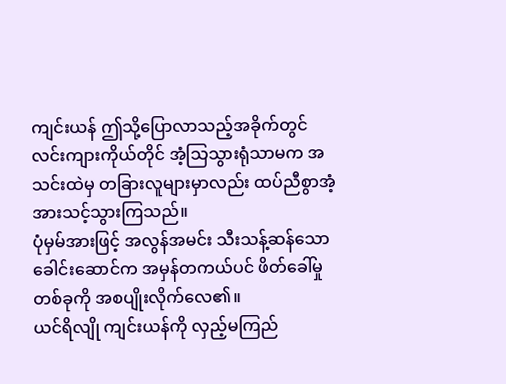ကျင်းယန် ဤသို့ပြောလာသည့်အခိုက်တွင် လင်းကျားကိုယ်တိုင် အံ့သြသွားရုံသာမက အသင်းထဲမှ တခြားလူများမှာလည်း ထပ်ညီစွာအံ့အားသင့်သွားကြသည်။
ပုံမှမ်အားဖြင့် အလွန်အမင်း သီးသန့်ဆန်သော ခေါင်းဆောင်က အမှန်တကယ်ပင် ဖိတ်ခေါ်မှုတစ်ခုကို အစပျိုးလိုက်လေ၏။
ယင်ရိလျို ကျင်းယန်ကို လှည့်မကြည်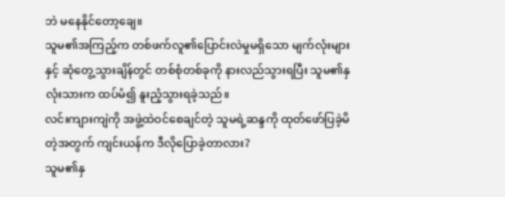ဘဲ မနေနိုင်တော့ချေ။
သူမ၏အကြည့်က တစ်ဖက်လူ၏ပြောင်းလဲမှုမရှိသော မျက်လုံးများနှင့် ဆုံတွေ့သွားချိန်တွင် တစ်စုံတစ်ခုကို နားလည်သွားရပြီး သူမ၏နှလုံးသားက ထပ်မံ၍ နူးညံ့သွားရခဲ့သည်။
လင်းကျားကျဲကို အဖွဲ့ထဲဝင်စေချင်တဲ့ သူမရဲ့ဆန္ဒကို ထုတ်ဖော်ပြခဲ့မိတဲ့အတွက် ကျင်းယန်က ဒီလိုပြောခဲ့တာလား?
သူမ၏နှ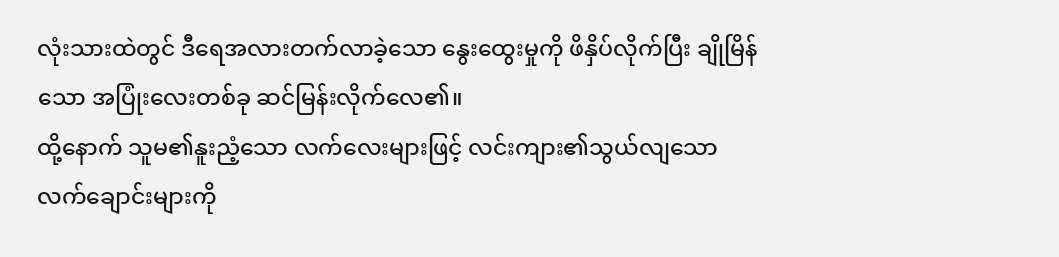လုံးသားထဲတွင် ဒီရေအလားတက်လာခဲ့သော နွေးထွေးမှုကို ဖိနှိပ်လိုက်ပြီး ချိုမြိန်သော အပြုံးလေးတစ်ခု ဆင်မြန်းလိုက်လေ၏။
ထို့နောက် သူမ၏နူးညံ့သော လက်လေးများဖြင့် လင်းကျား၏သွယ်လျသော လက်ချောင်းများကို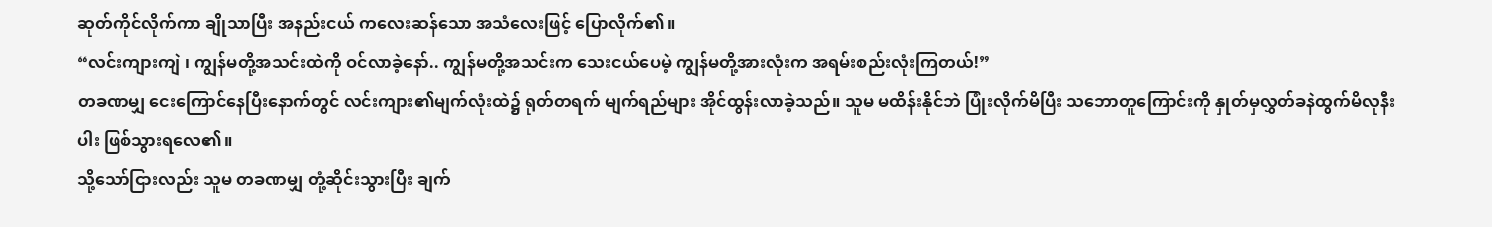ဆုတ်ကိုင်လိုက်ကာ ချိုသာပြီး အနည်းငယ် ကလေးဆန်သော အသံလေးဖြင့် ပြောလိုက်၏။
“လင်းကျားကျဲ ၊ ကျွန်မတို့အသင်းထဲကို ဝင်လာခဲ့နော်.. ကျွန်မတို့အသင်းက သေးငယ်ပေမဲ့ ကျွန်မတို့အားလုံးက အရမ်းစည်းလုံးကြတယ်!”
တခဏမျှ ငေးကြောင်နေပြီးနောက်တွင် လင်းကျား၏မျက်လုံးထဲ၌ ရုတ်တရက် မျက်ရည်များ အိုင်ထွန်းလာခဲ့သည်။ သူမ မထိန်းနိုင်ဘဲ ပြုံးလိုက်မိပြီး သဘောတူကြောင်းကို နှုတ်မှလွှတ်ခနဲထွက်မိလုနီးပါး ဖြစ်သွားရလေ၏။
သို့သော်ငြားလည်း သူမ တခဏမျှ တုံ့ဆိုင်းသွားပြီး ချက်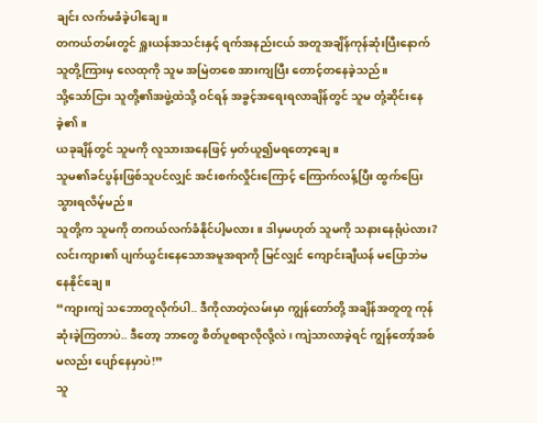ချင်း လက်မခံခဲ့ပါချေ။
တကယ်တမ်းတွင် ရှူးယန်အသင်းနှင့် ရက်အနည်းငယ် အတူအချိန်ကုန်ဆုံးပြီးနောက် သူတို့ကြားမှ လေထုကို သူမ အမြဲတစေ အားကျပြီး တောင့်တနေခဲ့သည်။
သို့သော်ငြား သူတို့၏အဖွဲ့ထဲသို့ ဝင်ရန် အခွင့်အရေးရလာချိန်တွင် သူမ တုံ့ဆိုင်းနေခဲ့၏။
ယခုချိန်တွင် သူမကို လူသားအနေဖြင့် မှတ်ယူ၍မရတော့ချေ။
သူမ၏ခင်ပွန်းဖြစ်သူပင်လျှင် အင်းစက်လှိုင်းကြောင့် ကြောက်လန့်ပြီး ထွက်ပြေးသွားရလိမ့်မည်။
သူတို့က သူမကို တကယ်လက်ခံနိုင်ပါ့မလား။ ဒါမှမဟုတ် သူမကို သနားနေရုံပဲလား?
လင်းကျား၏ ပျက်ယွင်းနေသောအမူအရာကို မြင်လျှင် ကျောင်းချီယန် မပြောဘဲမနေနိုင်ချေ။
“ကျားကျဲ သဘောတူလိုက်ပါ.. ဒီကိုလာတဲ့လမ်းမှာ ကျွန်တော်တို့ အချိန်အတူတူ ကုန်ဆုံးခဲ့ကြတာပဲ.. ဒီတော့ ဘာတွေ စိတ်ပူစရာလိုလို့လဲ၊ ကျဲသာလာခဲ့ရင် ကျွန်တော့်အစ်မလည်း ပျော်နေမှာပဲ!”
သူ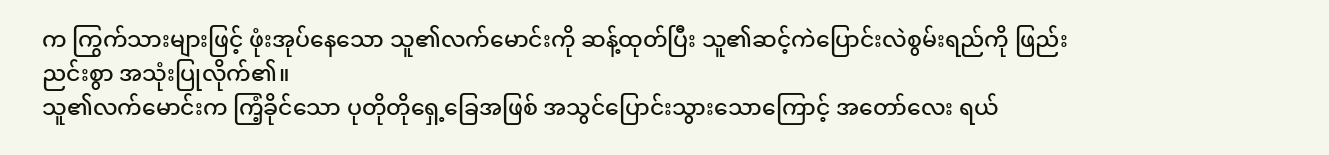က ကြွက်သားများဖြင့် ဖုံးအုပ်နေသော သူ၏လက်မောင်းကို ဆန့်ထုတ်ပြီး သူ၏ဆင့်ကဲပြောင်းလဲစွမ်းရည်ကို ဖြည်းညင်းစွာ အသုံးပြုလိုက်၏။
သူ၏လက်မောင်းက ကြံ့ခိုင်သော ပုတိုတိုရှေ့ခြေအဖြစ် အသွင်ပြောင်းသွားသောကြောင့် အတော်လေး ရယ်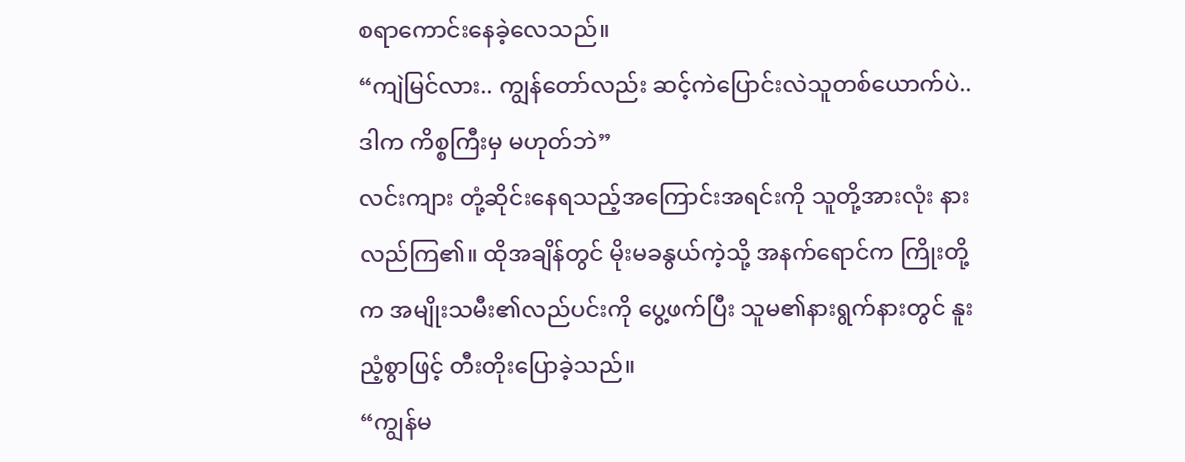စရာကောင်းနေခဲ့လေသည်။
“ကျဲမြင်လား.. ကျွန်တော်လည်း ဆင့်ကဲပြောင်းလဲသူတစ်ယောက်ပဲ.. ဒါက ကိစ္စကြီးမှ မဟုတ်ဘဲ”
လင်းကျား တုံ့ဆိုင်းနေရသည့်အကြောင်းအရင်းကို သူတို့အားလုံး နားလည်ကြ၏။ ထိုအချိန်တွင် မိုးမခနွယ်ကဲ့သို့ အနက်ရောင်က ကြိုးတို့က အမျိုးသမီး၏လည်ပင်းကို ပွေ့ဖက်ပြီး သူမ၏နားရွက်နားတွင် နူးညံ့စွာဖြင့် တီးတိုးပြောခဲ့သည်။
“ကျွန်မ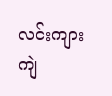လင်းကျားကျဲ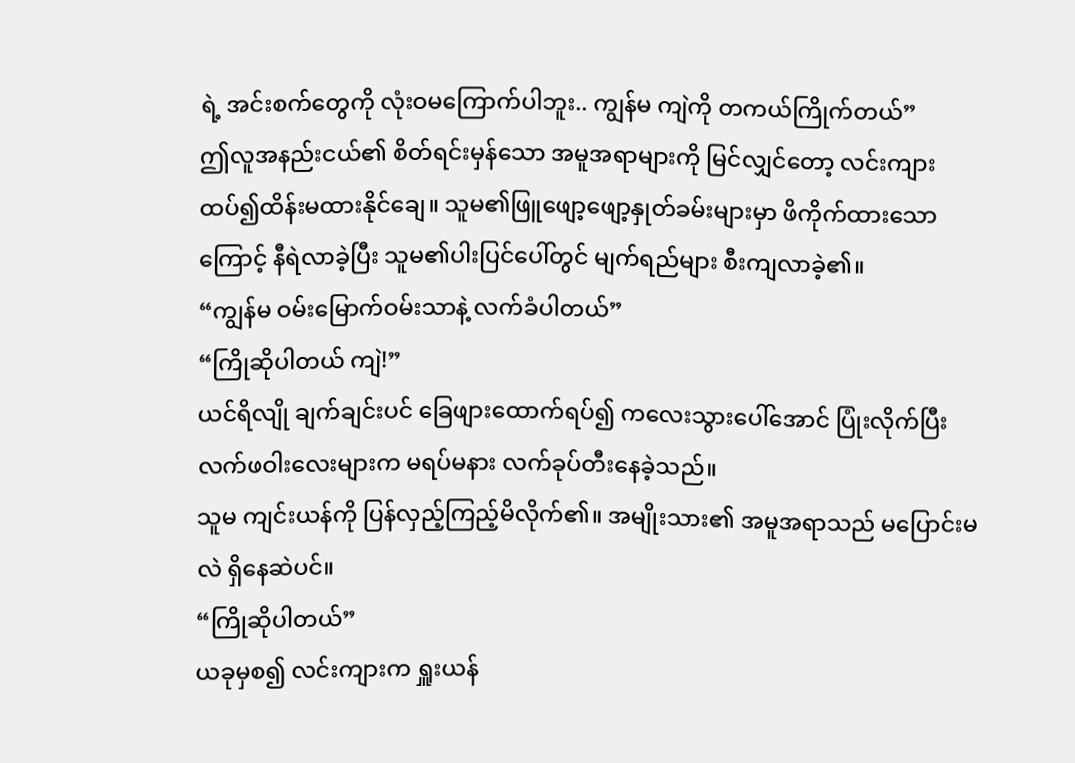ရဲ့ အင်းစက်တွေကို လုံးဝမကြောက်ပါဘူး.. ကျွန်မ ကျဲကို တကယ်ကြိုက်တယ်”
ဤလူအနည်းငယ်၏ စိတ်ရင်းမှန်သော အမူအရာများကို မြင်လျှင်တော့ လင်းကျား ထပ်၍ထိန်းမထားနိုင်ချေ။ သူမ၏ဖြူဖျော့ဖျော့နှုတ်ခမ်းများမှာ ဖိကိုက်ထားသောကြောင့် နီရဲလာခဲ့ပြီး သူမ၏ပါးပြင်ပေါ်တွင် မျက်ရည်များ စီးကျလာခဲ့၏။
“ကျွန်မ ဝမ်းမြောက်ဝမ်းသာနဲ့ လက်ခံပါတယ်”
“ကြိုဆိုပါတယ် ကျဲ!”
ယင်ရိလျို ချက်ချင်းပင် ခြေဖျားထောက်ရပ်၍ ကလေးသွားပေါ်အောင် ပြုံးလိုက်ပြီး လက်ဖဝါးလေးများက မရပ်မနား လက်ခုပ်တီးနေခဲ့သည်။
သူမ ကျင်းယန်ကို ပြန်လှည့်ကြည့်မိလိုက်၏။ အမျိုးသား၏ အမူအရာသည် မပြောင်းမလဲ ရှိနေဆဲပင်။
“ကြိုဆိုပါတယ်”
ယခုမှစ၍ လင်းကျားက ရှူးယန်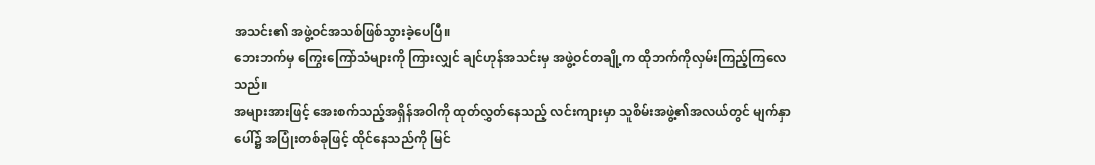အသင်း၏ အဖွဲ့ဝင်အသစ်ဖြစ်သွားခဲ့ပေပြီ။
ဘေးဘက်မှ ကြွေးကြော်သံများကို ကြားလျှင် ချင်ဟုန်အသင်းမှ အဖွဲ့ဝင်တချို့က ထိုဘက်ကိုလှမ်းကြည့်ကြလေသည်။
အများအားဖြင့် အေးစက်သည့်အရှိန်အဝါကို ထုတ်လွှတ်နေသည့် လင်းကျားမှာ သူစိမ်းအဖွဲ့၏အလယ်တွင် မျက်နှာပေါ်၌ အပြုံးတစ်ခုဖြင့် ထိုင်နေသည်ကို မြင်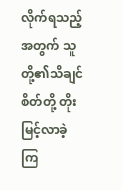လိုက်ရသည့်အတွက် သူတို့၏သိချင်စိတ်တို့ တိုးမြင့်လာခဲ့ကြ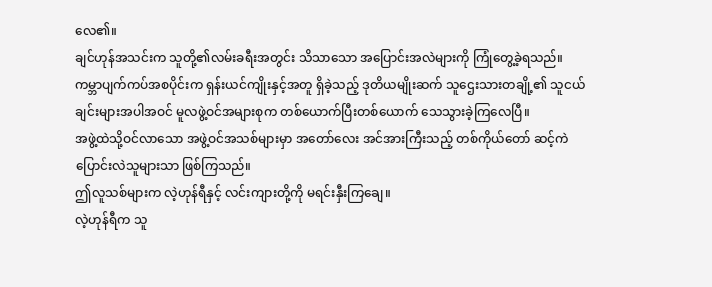လေ၏။
ချင်ဟုန်အသင်းက သူတို့၏လမ်းခရီးအတွင်း သိသာသော အပြောင်းအလဲများကို ကြုံတွေ့ခဲ့ရသည်။
ကမ္ဘာပျက်ကပ်အစပိုင်းက ရှန်းယင်ကျိုးနှင့်အတူ ရှိခဲ့သည့် ဒုတိယမျိုးဆက် သူဌေးသားတချို့၏ သူငယ်ချင်းများအပါအဝင် မူလဖွဲ့ဝင်အများစုက တစ်ယောက်ပြီးတစ်ယောက် သေသွားခဲ့ကြလေပြီ။
အဖွဲ့ထဲသို့ဝင်လာသော အဖွဲ့ဝင်အသစ်များမှာ အတော်လေး အင်အားကြီးသည့် တစ်ကိုယ်တော် ဆင့်ကဲပြောင်းလဲသူများသာ ဖြစ်ကြသည်။
ဤလူသစ်များက လဲ့ဟုန်ရီနှင့် လင်းကျားတို့ကို မရင်းနှီးကြချေ။
လဲ့ဟုန်ရီက သူ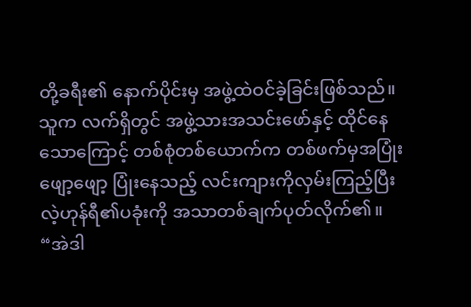တို့ခရီး၏ နောက်ပိုင်းမှ အဖွဲ့ထဲဝင်ခဲ့ခြင်းဖြစ်သည်။
သူက လက်ရှိတွင် အဖွဲ့သားအသင်းဖော်နှင့် ထိုင်နေသောကြောင့် တစ်စုံတစ်ယောက်က တစ်ဖက်မှအပြုံးဖျော့ဖျော့ ပြုံးနေသည့် လင်းကျားကိုလှမ်းကြည့်ပြီး လဲ့ဟုန်ရီ၏ပခုံးကို အသာတစ်ချက်ပုတ်လိုက်၏။
“အဲဒါ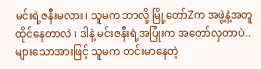မင်းရဲ့ဇနီးမလား၊ သူမက ဘာလို့ မြို့တော်Zက အဖွဲ့နဲ့အတူ ထိုင်နေတာလဲ ၊ ဒါနဲ့ မင်းဇနီးရဲ့အပြုံးက အတော်လှတာပဲ.. များသောအားဖြင့် သူမက တင်းမာနေတဲ့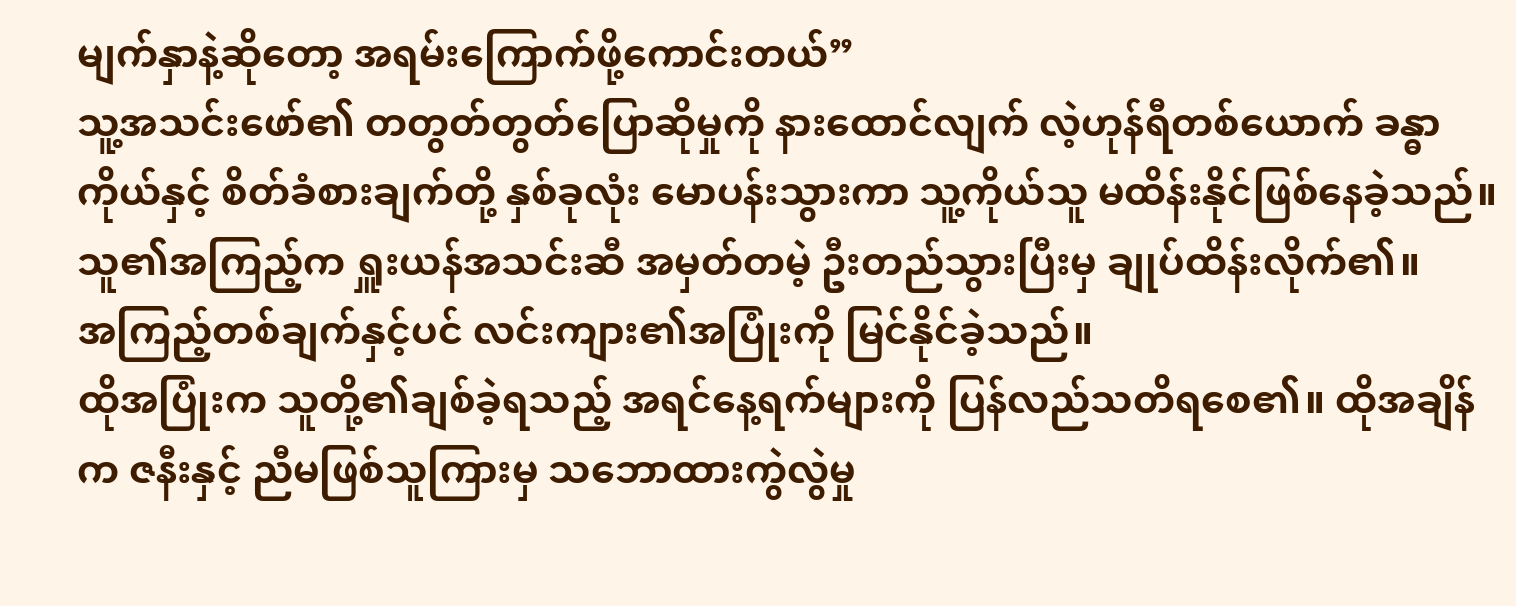မျက်နှာနဲ့ဆိုတော့ အရမ်းကြောက်ဖို့ကောင်းတယ်”
သူ့အသင်းဖော်၏ တတွတ်တွတ်ပြောဆိုမှုကို နားထောင်လျက် လဲ့ဟုန်ရီတစ်ယောက် ခန္ဓာကိုယ်နှင့် စိတ်ခံစားချက်တို့ နှစ်ခုလုံး မောပန်းသွားကာ သူ့ကိုယ်သူ မထိန်းနိုင်ဖြစ်နေခဲ့သည်။
သူ၏အကြည့်က ရှူးယန်အသင်းဆီ အမှတ်တမဲ့ ဦးတည်သွားပြီးမှ ချုပ်ထိန်းလိုက်၏။
အကြည့်တစ်ချက်နှင့်ပင် လင်းကျား၏အပြုံးကို မြင်နိုင်ခဲ့သည်။
ထိုအပြုံးက သူတို့၏ချစ်ခဲ့ရသည့် အရင်နေ့ရက်များကို ပြန်လည်သတိရစေ၏။ ထိုအချိန်က ဇနီးနှင့် ညီမဖြစ်သူကြားမှ သဘောထားကွဲလွဲမှု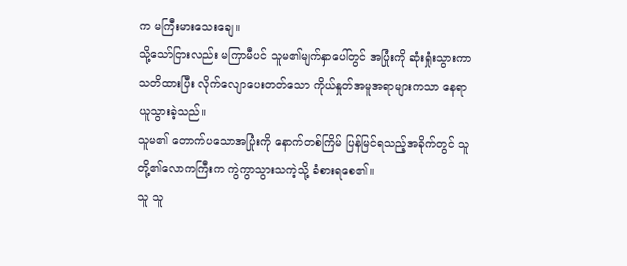က မကြီးမားသေးချေ။
သို့သော်ငြားလည်း မကြာမီပင် သူမ၏မျက်နှာပေါ်တွင် အပြုံးကို ဆုံးရှုံးသွားကာ သတိထားပြီး လိုက်လျောပေးတတ်သော ကိုယ်နှုတ်အမူအရာများကသာ နေရာယူသွားခဲ့သည်။
သူမ၏ တောက်ပသောအပြုံးကို နောက်တစ်ကြိမ် ပြန်မြင်ရသည့်အခိုက်တွင် သူတို့၏လောကကြီးက ကွဲကွာသွားသကဲ့သို့ ခံစားရစေ၏။
သူ သူ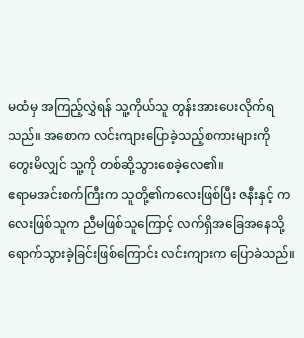မထံမှ အကြည့်လွှဲရန် သူ့ကိုယ်သူ တွန်းအားပေးလိုက်ရသည်။ အစောက လင်းကျားပြောခဲ့သည့်စကားများကို တွေးမိလျှင် သူ့ကို တစ်ဆို့သွားစေခဲ့လေ၏။
ဧရာမအင်းစက်ကြီးက သူတို့၏ကလေးဖြစ်ပြီး ဇနီးနှင့် ကလေးဖြစ်သူက ညီမဖြစ်သူကြောင့် လက်ရှိအခြေအနေသို့ ရောက်သွားခဲ့ခြင်းဖြစ်ကြောင်း လင်းကျားက ပြောခဲသည်။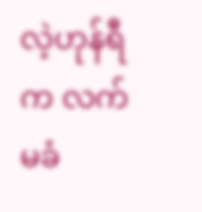လဲ့ဟုန်ရီက လက်မခံ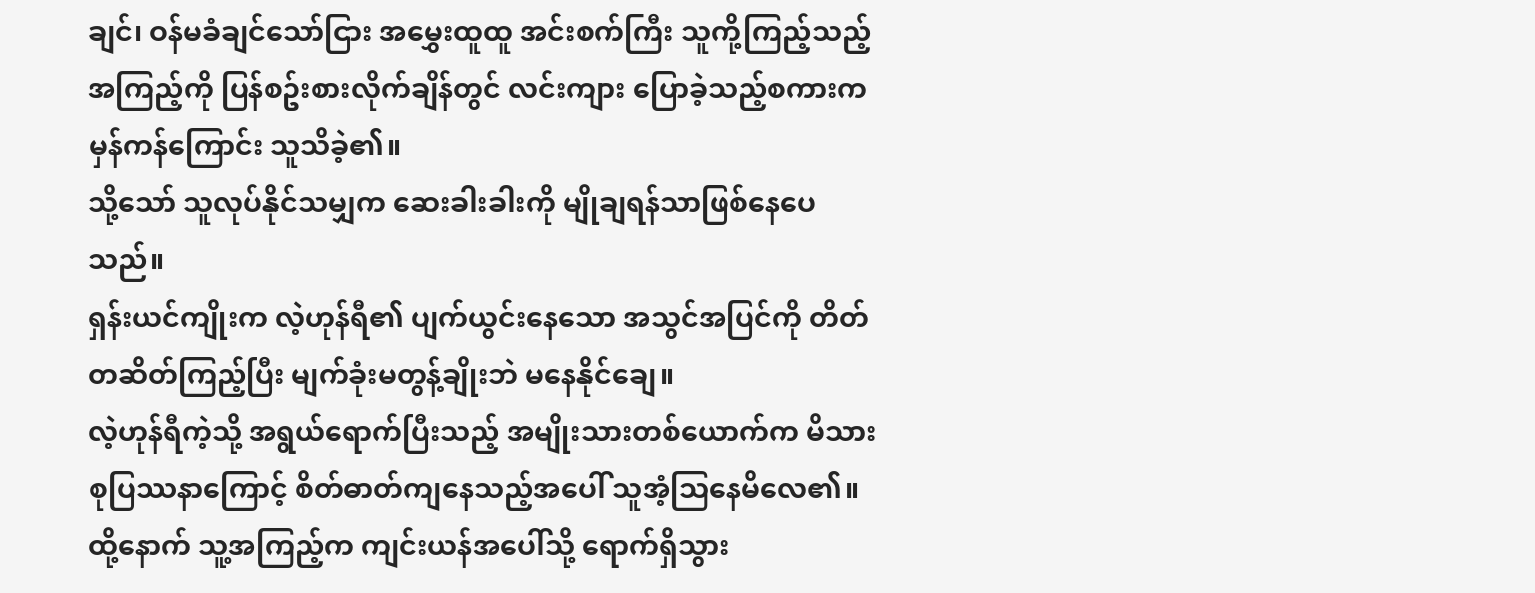ချင်၊ ဝန်မခံချင်သော်ငြား အမွှေးထူထူ အင်းစက်ကြီး သူကို့ကြည့်သည့်အကြည့်ကို ပြန်စဥ်းစားလိုက်ချိန်တွင် လင်းကျား ပြောခဲ့သည့်စကားက မှန်ကန်ကြောင်း သူသိခဲ့၏။
သို့သော် သူလုပ်နိုင်သမျှက ဆေးခါးခါးကို မျိုချရန်သာဖြစ်နေပေသည်။
ရှန်းယင်ကျိုးက လဲ့ဟုန်ရီ၏ ပျက်ယွင်းနေသော အသွင်အပြင်ကို တိတ်တဆိတ်ကြည့်ပြီး မျက်ခုံးမတွန့်ချိုးဘဲ မနေနိုင်ချေ။
လဲ့ဟုန်ရီကဲ့သို့ အရွယ်ရောက်ပြီးသည့် အမျိုးသားတစ်ယောက်က မိသားစုပြဿနာကြောင့် စိတ်ဓာတ်ကျနေသည့်အပေါ် သူအံ့သြနေမိလေ၏။ ထို့နောက် သူ့အကြည့်က ကျင်းယန်အပေါ်သို့ ရောက်ရှိသွား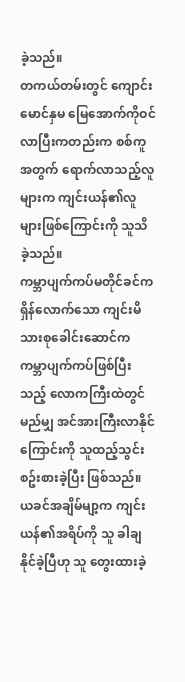ခဲ့သည်။
တကယ်တမ်းတွင် ကျောင်းမောင်နှမ မြေအောက်ကိုဝင်လာပြီးကတည်းက စစ်ကူအတွက် ရောက်လာသည့်လူများက ကျင်းယန်၏လူများဖြစ်ကြောင်းကို သူသိခဲ့သည်။
ကမ္ဘာပျက်ကပ်မတိုင်ခင်က ရှိန်လောက်သော ကျင်းမိသားစုခေါင်းဆောင်က ကမ္ဘာပျက်ကပ်ဖြစ်ပြီးသည့် လောကကြီးထဲတွင်မည်မျှ အင်အားကြီးလာနိုင်ကြောင်းကို သူထည့်သွင်းစဥ်းစားခဲ့ပြီး ဖြစ်သည်။
ယခင်အချိမ်မျာ့က ကျင်းယန်၏အရိပ်ကို သူ ခါချနိုင်ခဲ့ပြီဟု သူ တွေးထားခဲ့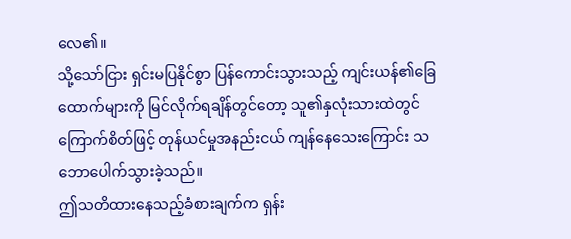လေ၏။
သို့သော်ငြား ရှင်းမပြနိုင်စွာ ပြန်ကောင်းသွားသည့် ကျင်းယန်၏ခြေထောက်များကို မြင်လိုက်ရချိန်တွင်တော့ သူ၏နှလုံးသားထဲတွင် ကြောက်စိတ်ဖြင့် တုန်ယင်မှုအနည်းငယ် ကျန်နေသေးကြောင်း သဘောပေါက်သွားခဲ့သည်။
ဤသတိထားနေသည့်ခံစားချက်က ရှန်း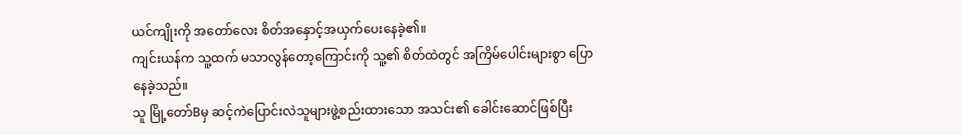ယင်ကျိုးကို အတော်လေး စိတ်အနှောင့်အယှက်ပေးနေခဲ့၏။
ကျင်းယန်က သူ့ထက် မသာလွန်တော့ကြောင်းကို သူ့၏ စိတ်ထဲတွင် အကြိမ်ပေါင်းများစွာ ပြောနေခဲ့သည်။
သူ မြို့တော်Bမှ ဆင့်ကဲပြောင်းလဲသူများဖွဲ့စည်းထားသော အသင်း၏ ခေါင်းဆောင်ဖြစ်ပြီး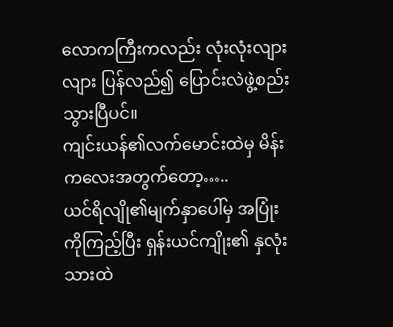လောကကြီးကလည်း လုံးလုံးလျားလျား ပြန်လည်၍ ပြောင်းလဲဖွဲ့စည်းသွားပြီပင်။
ကျင်းယန်၏လက်မောင်းထဲမှ မိန်းကလေးအတွက်တော့…..
ယင်ရိလျို၏မျက်နှာပေါ်မှ အပြုံးကိုကြည့်ပြီး ရှန်းယင်ကျိုး၏ နှလုံးသားထဲ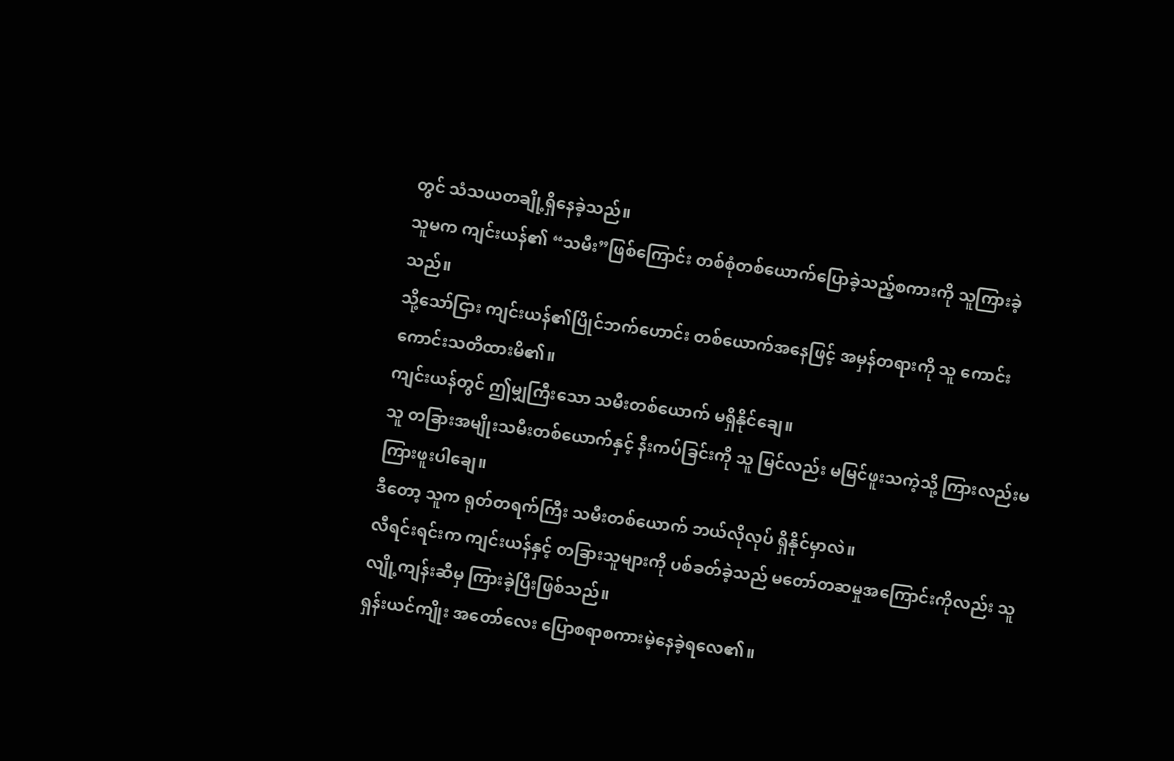တွင် သံသယတချို့ရှိနေခဲ့သည်။
သူမက ကျင်းယန်၏ “သမီး”ဖြစ်ကြောင်း တစ်စုံတစ်ယောက်ပြောခဲ့သည့်စကားကို သူကြားခဲ့သည်။
သို့သော်ငြား ကျင်းယန်၏ပြိုင်ဘက်ဟောင်း တစ်ယောက်အနေဖြင့် အမှန်တရားကို သူ ကောင်းကောင်းသတိထားမိ၏။
ကျင်းယန်တွင် ဤမျှကြီးသော သမီးတစ်ယောက် မရှိနိုင်ချေ။
သူ တခြားအမျိုးသမီးတစ်ယောက်နှင့် နီးကပ်ခြင်းကို သူ မြင်လည်း မမြင်ဖူးသကဲ့သို့ ကြားလည်းမကြားဖူးပါချေ။
ဒီတော့ သူက ရုတ်တရက်ကြီး သမီးတစ်ယောက် ဘယ်လိုလုပ် ရှိနိုင်မှာလဲ။
လီရင်းရင်းက ကျင်းယန်နှင့် တခြားသူများကို ပစ်ခတ်ခဲ့သည် မတော်တဆမှုအကြောင်းကိုလည်း သူ လျို့ကျန်းဆီမှ ကြားခဲ့ပြီးဖြစ်သည်။
ရှန်းယင်ကျိုး အတော်လေး ပြောစရာစကားမဲ့နေခဲ့ရလေ၏။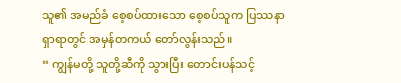သူ၏ အမည်ခံ စေ့စပ်ထားသော စေ့စပ်သူက ပြဿနာရှာရာတွင် အမှန်တကယ် တော်လွန်းသည်။
“ ကျွန်မတို့ သူတို့ဆီကို သွားပြီး တောင်းပန်သင့်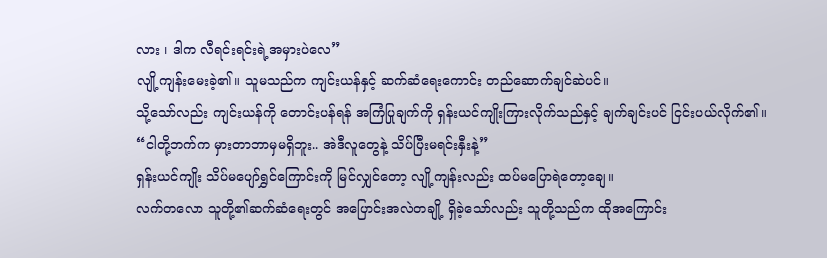လား ၊ ဒါက လီရင်းရင်းရဲ့အမှားပဲလေ”
လျို့ကျန်းမေးခဲ့၏။ သူမသည်က ကျင်းယန်နှင့် ဆက်ဆံရေးကောင်း တည်ဆောက်ချင်ဆဲပင်။
သို့သော်လည်း ကျင်းယန်ကို တောင်းပန်ရန် အကြံပြုချက်ကို ရှန်းယင်ကျိုးကြားလိုက်သည်နှင့် ချက်ချင်းပင် ငြင်းပယ်လိုက်၏။
“ငါတို့ဘက်က မှားတာဘာမှမရှိဘူး.. အဲဒီလူတွေနဲ့ သိပ်ပြီးမရင်းနှီးနဲ့”
ရှန်းယင်ကျိုး သိပ်မပျော်ရွှင်ကြောင်းကို မြင်လျှင်တော့ လျို့ကျန်းလည်း ထပ်မပြောရဲတော့ချေ။
လက်တလော သူတို့၏ဆက်ဆံရေးတွင် အပြောင်းအလဲတချို့ ရှိခဲ့သော်လည်း သူတို့သည်က ထိုအကြောင်း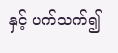နှင့် ပက်သက်၍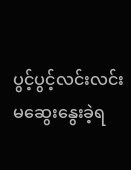ပွင့်ပွင့်လင်းလင်း မဆွေးနွေးခဲ့ရ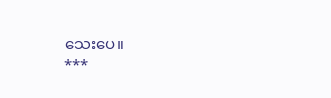သေးပေ။
***